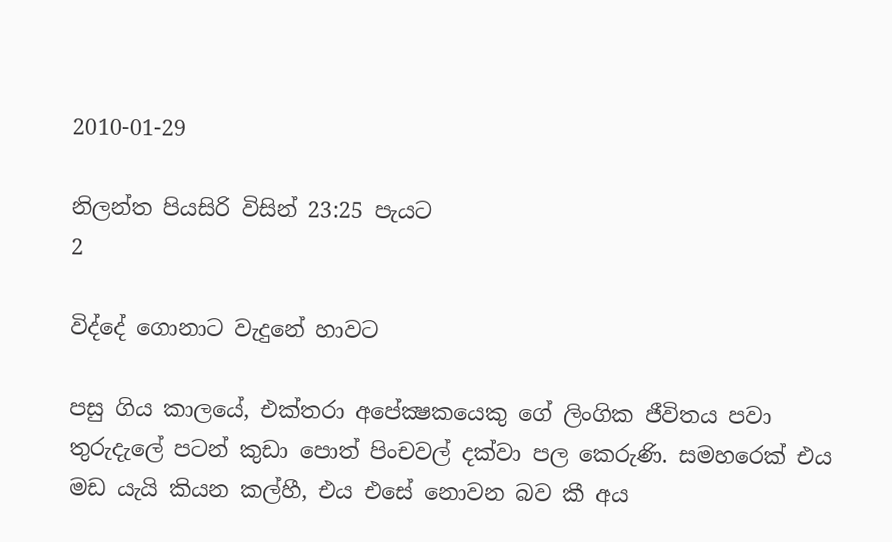2010-01-29

නිලන්ත පියසිරි විසින් 23:25 පැයට
2

විද්දේ ගොනාට වැදුනේ හාවට

පසු ගිය කාලයේ, එක්තරා අපේක්‍ෂකයෙකු ගේ ලිංගික ජීවිතය පවා තුරුදැලේ පටන් කුඩා පොත් පිංචවල් දක්වා පල කෙරුණි. සමහරෙක් එය මඩ යැයි කියන කල්හී, එය එසේ නොවන බව කී අය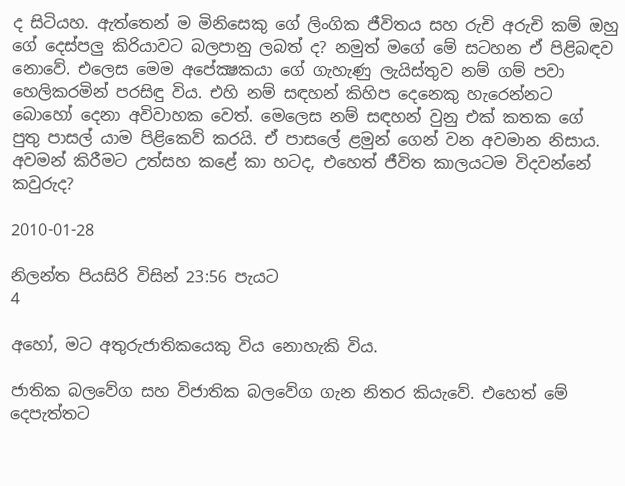ද සිටියහ. ඇත්තෙන් ම මිනිසෙකු ගේ ලිංගික ජීවිතය සහ රුචි අරුචි කම් ඔහු ගේ දෙස්පලු කිරියාවට බලපානු ලබත් ද? නමුත් මගේ මේ සටහන ඒ පිළිබඳව නොවේ. එලෙස මෙම අපේක්‍ෂකයා ගේ ගැහැණු ලැයිස්තුව නම් ගම් පවා හෙලිකරමින් පරසිඳු විය. එහි නම් සඳහන් කිහිප දෙනෙකු හැරෙන්නට බොහෝ දෙනා අවිවාහක වෙත්. මෙලෙස නම් සඳහන් වුනු එක් කතක ගේ පුතු පාසල් යාම පිළිකෙව් කරයි. ඒ පාසලේ ළමුන් ගෙන් වන අවමාන නිසාය. අවමන් කිරීමට උත්සහ කළේ කා හටද, එහෙත් ජීවිත කාලයටම විදවන්නේ කවුරුද?

2010-01-28

නිලන්ත පියසිරි විසින් 23:56 පැයට
4

අහෝ, මට අතුරුජාතිකයෙකු විය නොහැකි විය.

ජාතික බලවේග සහ විජාතික බලවේග ගැන නිතර කියැවේ. එහෙත් මේ දෙපැත්තට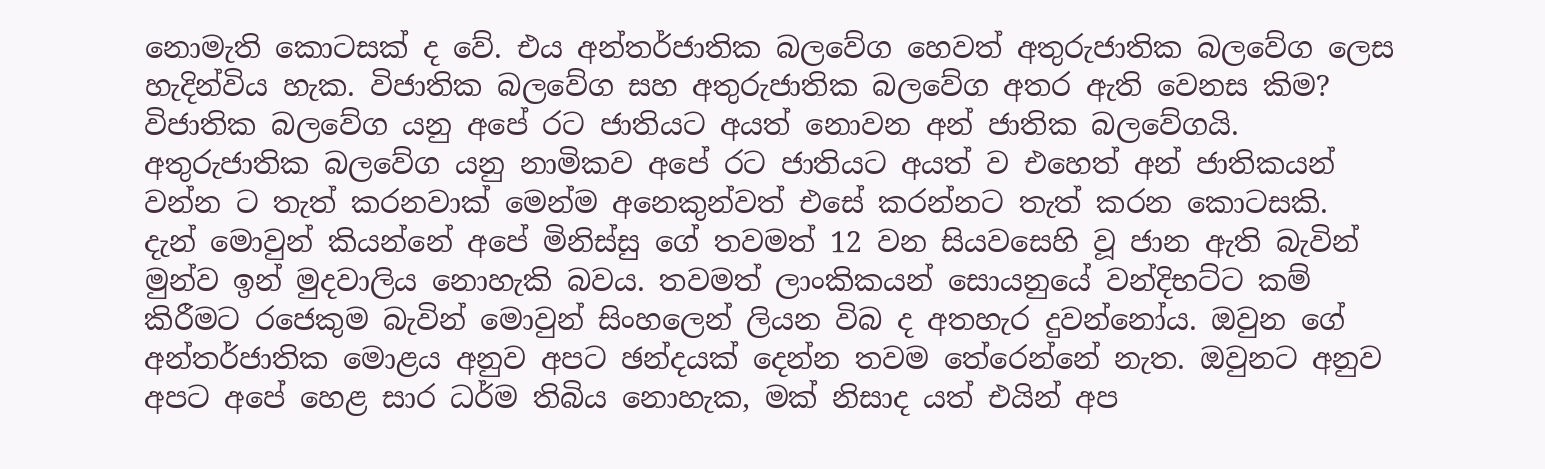නොමැති කොටසක් ද වේ. එය අන්තර්ජාතික බලවේග හෙවත් අතුරුජාතික බලවේග ලෙස හැදින්විය හැක. විජාතික බලවේග සහ අතුරුජාතික බලවේග අතර ඇති වෙනස කිම? විජාතික බලවේග යනු අපේ රට ජාතියට අයත් නොවන අන් ජාතික බලවේගයි. අතුරුජාතික බලවේග යනු නාමිකව අපේ රට ජාතියට අයත් ව එහෙත් අන් ජාතිකයන් වන්න ට තැත් කරනවාක් මෙන්ම අනෙකුන්වත් එසේ කරන්නට තැත් කරන කොටසකි.
දැන් මොවුන් කියන්නේ අපේ මිනිස්සු ගේ තවමත් 12 වන සියවසෙහි වූ ජාන ඇති බැවින් මුන්ව ඉන් මුදවාලිය නොහැකි බවය. තවමත් ලාංකිකයන් සොයනුයේ වන්දිභට්ට කම් කිරීමට රජෙකුම බැවින් මොවුන් සිංහලෙන් ලියන විබ ද අතහැර දුවන්නෝය. ඔවුන ගේ අන්තර්ජාතික මොළය අනුව අපට ඡන්දයක් දෙන්න තවම තේරෙන්නේ නැත. ඔවුනට අනුව අපට අපේ හෙළ සාර ධර්ම තිබිය නොහැක, මක් නිසාද යත් එයින් අප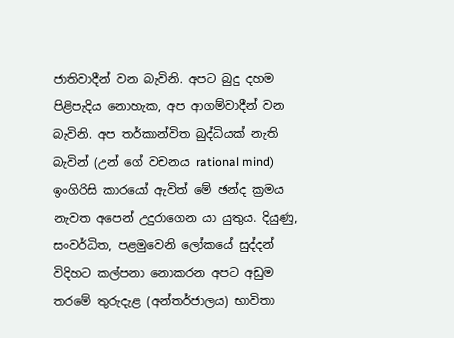ජාතිවාදීන් වන බැවිනි. අපට බුදු දහම පිළිපැදිය නොහැක, අප ආගම්වාදීන් වන බැවිනි. අප තර්කාන්විත බුද්ධියක් නැති බැවින් (උන් ගේ වචනය rational mind) ඉංගිරිසි කාරයෝ ඇවිත් මේ ඡන්ද ක්‍රමය නැවත අපෙන් උදුරාගෙන යා යුතුය. දියුණු, සංවර්ධිත, පළමුවෙනි ලෝකයේ සුද්දන් විදිහට කල්පනා නොකරන අපට අඩුම තරමේ තුරුදැළ (අන්තර්ජාලය) භාවිතා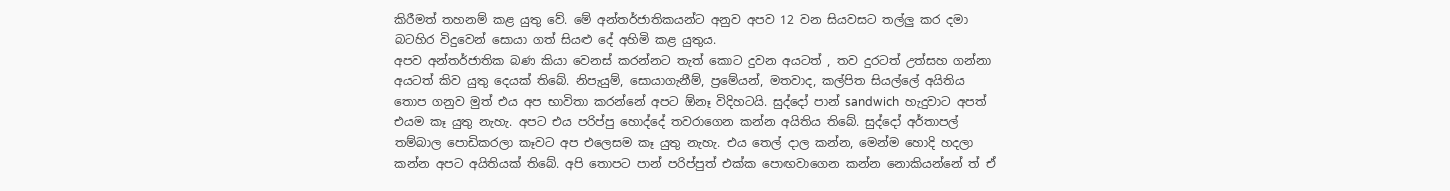කිරීමත් තහනම් කළ යුතු වේ. මේ අන්තර්ජාතිකයන්ට අනුව අපව 12 වන සියවසට තල්ලු කර දමා බටහිර විදුවෙන් සොයා ගත් සියළු දේ අහිමි කළ යුතුය.
අපව අන්තර්ජාතික බණ කියා වෙනස් කරන්නට තැත් කොට දුවන අයටත් , තව දුරටත් උත්සහ ගන්නා අයටත් කිව යුතු දෙයක් තිබේ. නිපැයුම්, සොයාගැනීම්, ප්‍රමේයන්, මතවාද, කල්පිත සියල්ලේ අයිතිය තොප ගනුව මුත් එය අප භාවිතා කරන්නේ අපට ඕනෑ විදිහටයි. සුද්දෝ පාන් sandwich  හැදුවාට අපත් එයම කෑ යුතු නැහැ. අපට එය පරිප්පු හොද්දේ තවරාගෙන කන්න අයිතිය තිබේ. සුද්දෝ අර්තාපල් තම්බාල පොඩිකරලා කෑවට අප එලෙසම කෑ යුතු නැහැ. එය තෙල් දාල කන්න, මෙන්ම හොදි හදලා කන්න අපට අයිතියක් තිබේ. අපි තොපට පාන් පරිප්පුත් එක්ක පොඟවාගෙන කන්න නොකියන්නේ ත් ඒ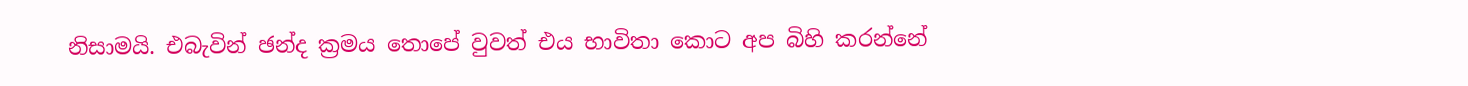නිසාමයි. එබැවින් ඡන්ද ක්‍රමය තොපේ වුවත් එය භාවිතා කොට අප බිහි කරන්නේ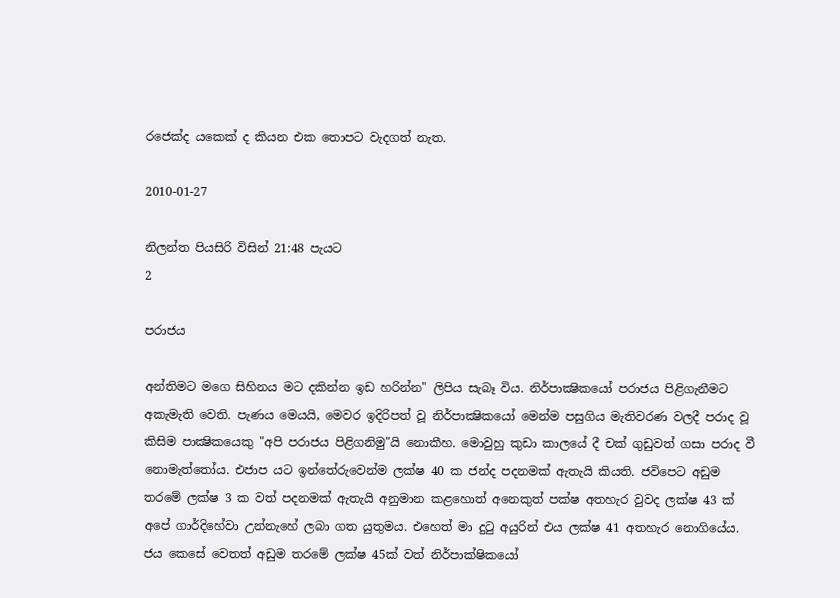රජෙක්ද යකෙක් ද කියන එක තොපට වැදගත් නැත.

2010-01-27

නිලන්ත පියසිරි විසින් 21:48 පැයට
2

පරාජය

අන්තිමට මගෙ සිහිනය මට දකින්න ඉඩ හරින්න" ලිපිය සැබෑ විය. නිර්පාක්‍ෂිකයෝ පරාජය පිළිගැනීමට අකැමැති වෙති. පැණය මෙයයි, මෙවර ඉදිරිපත් වූ නිර්පාක්‍ෂිකයෝ මෙන්ම පසුගිය මැතිවරණ වලදී පරාද වූ කිසිම පාක්‍ෂිකයෙකු "අපි පරාජය පිළිගනිමු"යි නොකීහ. මොවුහු කුඩා කාලයේ දී චක් ගුඩුවත් ගසා පරාද වී නොමැත්තෝය. එජාප යට ඉන්තේරුවෙන්ම ලක්ෂ 40 ක ජන්ද පදනමක් ඇතැයි කියති. ජවිපෙට අඩුම තරමේ ලක්ෂ 3 ක වත් පදනමක් ඇතැයි අනුමාන කළහොත් අනෙකුත් පක්ෂ අතහැර වුවද ලක්ෂ 43 ක් අපේ ගාර්දිහේවා උන්නැහේ ලබා ගත යුතුමය. එහෙත් මා දුටු අයුරින් එය ලක්ෂ 41 අතහැර නොගියේය. ජය කෙසේ වෙතත් අඩුම තරමේ ලක්ෂ 45ක් වත් නිර්පාක්ෂිකයෝ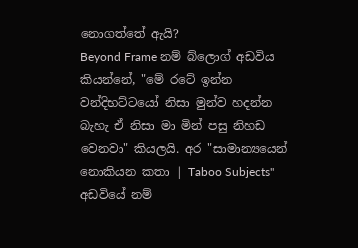නොගත්තේ ඇයි?
Beyond Frame නම් බ්ලොග් අඩවිය කියන්නේ, "මේ රටේ ඉන්න වන්දිභට්ටයෝ නිසා මුන්ව හදන්න බැහැ ඒ නිසා මා මින් පසු නිහඩ වෙනවා" කියලයි. අර "සාමාන්‍යයෙන් නොකියන කතා | Taboo Subjects" අඩවියේ නම්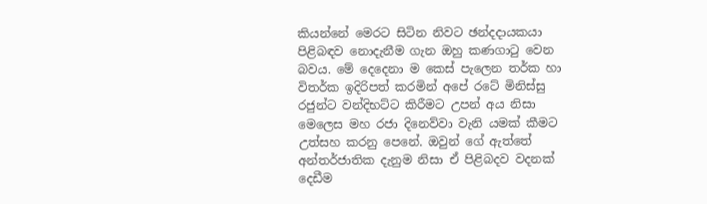කියන්නේ මෙරට සිටින නිවට ඡන්දදායකයා පිළිබඳව නොදැනීම ගැන ඔහු කණගාටු වෙන බවය. මේ දෙදෙනා ම කෙස් පැලෙන තර්ක හා විතර්ක ඉදිරිපත් කරමින් අපේ රටේ මිනිස්සු රජුන්ට වන්දිභට්ට කිරීමට උපන් අය නිසා මෙලෙස මහ රජා දිනෙව්වා වැනි යමක් කීමට උත්සහ කරනු පෙනේ. ඔවුන් ගේ ඇත්තේ අන්තර්ජාතික දැනුම නිසා ඒ පිළිබදව වදනක් දෙඩීම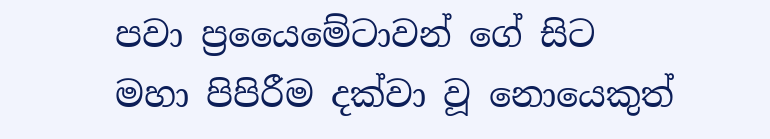පවා ප්‍රයෛමේටාවන් ගේ සිට මහා පිපිරීම දක්වා වූ නොයෙකුත්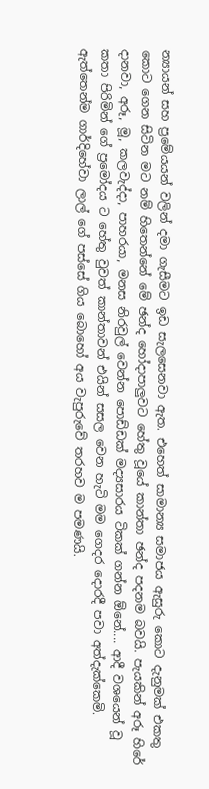න්‍යායන් සහ ප්‍රමේයයන් වලින් දමා ගැසීමට ඉඩ සැලසෙනවා ඇත. එහෙත් සාමාන්‍ය සමාජය ඇසුරු කොට දැනුමක් එකතු කොට ගෙන සිටින මට නම් හිතෙන්නේ මේ ඡන්ද හෝදාපාලුවට හේතු වූයේ කාන්තා ඡන්ද පදනම බවයි. පැයකින් අරූ හිරේ දානවා, අරූ, මූ, කලවැද්දා, පාහරයා, මනස නිරවුල් වෙන්න පොඩ්ඩක් මද්‍යසාරය ටිකක් ගන්න ඕනේ.... ආදී වශයෙන් වූ කතා පිරිමින් ගේ ප්‍රමෝදය ට හේතු වුවත් කාන්තාවන් එයින් සසල වෙන හැටි මම ගෙදර දොරදී පවා අත්දැක්කෙමි. ඇත්තෙන්ම ගාර්දිහේවා ලාල් ගේ පස්සේ ගිය බොහෝ අය වැපුරුවේ තරහව ම පමණයි.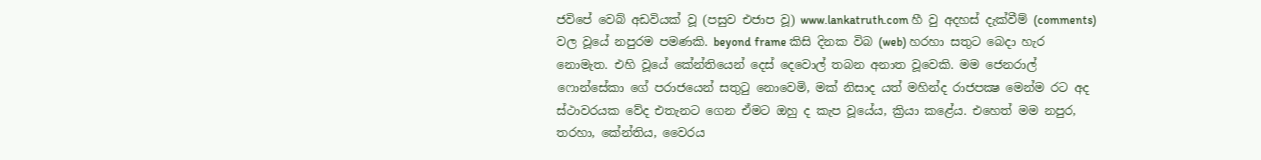ජවිපේ වෙබ් අඩවියක් වූ (පසුව එජාප වූ) www.lankatruth.com හී වු අදහස් දැක්වීම් (comments) වල වූයේ නපුරම පමණකි. beyond frame කිසි දිනක විබ (web) හරහා සතුට බෙදා හැර නොමැත. එහි වූයේ කේන්තියෙන් දෙස් දෙවොල් තබන අනාත වූවෙකි. මම ජෙනරාල් ෆොන්සේකා ගේ පරාජයෙන් සතුටු නොවෙමි, මක් නිසාද යත් මහින්ද රාජපක්‍ෂ මෙන්ම රට අද ස්ථාවරයක වේද එතැනට ගෙන ඒමට ඔහු ද කැප වූයේය, ක්‍රියා කළේය. එහෙත් මම නපුර, තරහා, කේන්තිය, වෛරය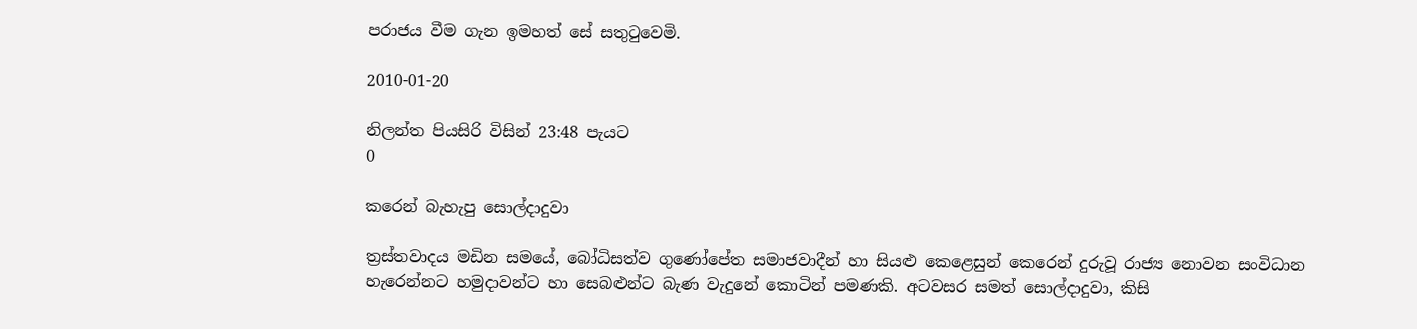පරාජය වීම ගැන ඉමහත් සේ සතුටුවෙමි.

2010-01-20

නිලන්ත පියසිරි විසින් 23:48 පැයට
0

කරෙන් බැහැපු සොල්දාදුවා

ත්‍රස්තවාදය මඩින සමයේ, බෝධිසත්ව ගුණෝපේත සමාජවාදීන් හා සියළු කෙළෙසුන් කෙරෙන් දුරුවූ රාජ්‍ය නොවන සංවිධාන හැරෙන්නට හමුදාවන්ට හා සෙබළුන්ට බැණ වැදුනේ කොටින් පමණකි. අටවසර සමත් සොල්දාදුවා, කිසි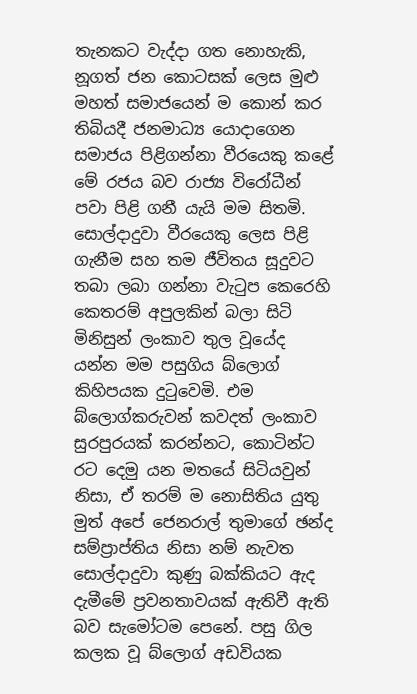තැනකට වැද්දා ගත නොහැකි, නූගත් ජන කොටසක් ලෙස මුළු මහත් සමාජයෙන් ම කොන් කර තිබියදී ජනමාධ්‍ය යොදාගෙන සමාජය පිළිගන්නා වීරයෙකු කළේ මේ රජය බව රාජ්‍ය විරෝධීන් පවා පිළි ගනී යැයි මම සිතමි. සොල්දාදුවා වීරයෙකු ලෙස පිළි ගැනීම සහ තම ජීවිතය සූදුවට තබා ලබා ගන්නා වැටුප කෙරෙහි කෙතරම් අපුලකින් බලා සිටි මිනිසුන් ලංකාව තුල වූයේද යන්න මම පසුගිය බ්ලොග් කිහිපයක දුටුවෙමි. එම බ්ලොග්කරුවන් කවදත් ලංකාව සුරපුරයක් කරන්නට, කොටින්‍ට රට දෙමු යන මතයේ සිටියවුන් නිසා, ඒ තරම් ම නොසිතිය යුතු මුත් අපේ ජෙනරාල් තුමාගේ ඡන්ද සම්ප්‍රාප්තිය නිසා නම් නැවත සොල්දාදුවා කුණු බක්කියට ඇද දැමීමේ ප්‍රවනතාවයක් ඇතිවී ඇති බව සැමෝටම පෙනේ. පසු ගිල කලක වූ බ්ලොග් අඩවියක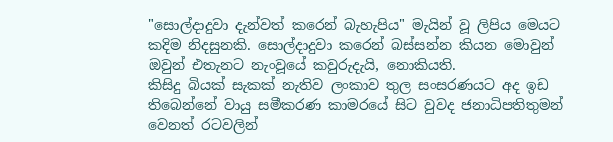"සොල්දාදුවා දැන්වත් කරෙන් බැහැපිය" මැයින් වූ ලිපිය මෙයට කදිම නිදසුනකි. සොල්දාදුවා කරෙන් බස්සන්න කියන මොවුන් ඔවුන් එතැනට නැංවූයේ කවුරුදැයි, නොකියති.
කිසිදු බියක් සැකක් නැතිව ලංකාව තුල සංසරණයට අද ඉඩ තිබෙන්නේ වායු සමීකරණ කාමරයේ සිට වුවද ජනාධිපතිතුමන් වෙනත් රටවලින්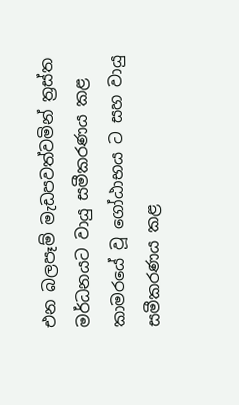එන බලපෑම් මැඩපවත්වමින් ත්‍රස්ත මර්ධනයට වායු සමීකරණය කළ කාමරයේ වූ ගෝඨාභය ට සහ වායු සමීකරණය කළ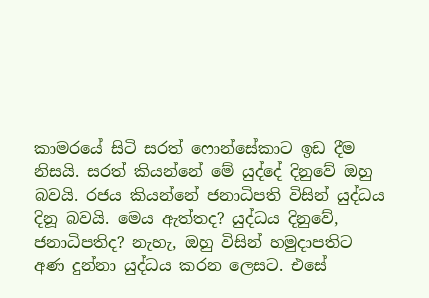කාමරයේ සිටි සරත් ෆොන්සේකාට ඉඩ දීම නිසයි. සරත් කියන්නේ මේ යුද්දේ දිනුවේ ඔහු බවයි. රජය කියන්නේ ජනාධිපති විසින් යුද්ධය දිනූ බවයි. මෙය ඇත්තද? යුද්ධය දිනුවේ, ජනාධිපතිද? නැහැ, ඔහු විසින් හමුදාපතිට අණ දුන්නා යුද්ධය කරන ලෙසට. එසේ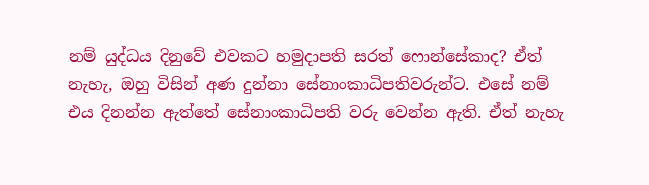නම් යුද්ධය දිනුවේ එවකට හමුදාපති සරත් ෆොන්සේකාද? ඒත් නැහැ, ඔහු විසින් අණ දුන්නා සේනාංකාධිපතිවරුන්ට. එසේ නම් එය දිනන්න ඇත්තේ සේනාංකාධිපති වරු වෙන්න ඇති. ඒත් නැහැ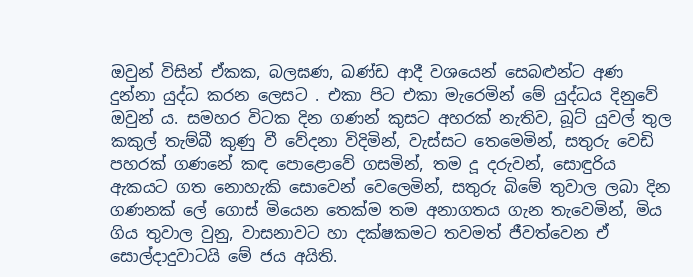ඔවුන් විසින් ඒකක, බලඝණ, ඛණ්ඩ ආදී වශයෙන් සෙබළුන්ට අණ දුන්නා යුද්ධ කරන ලෙසට . එකා පිට එකා මැරෙමින් මේ යුද්ධය දිනුවේ ඔවුන් ය. සමහර විටක දින ගණන් කුසට අහරක් නැතිව, බූට් යුවල් තුල කකුල් තැම්බී කුණු වී වේදනා විදිමින්, වැස්සට තෙමෙමින්, සතුරු වෙඩි පහරක් ගණනේ කඳ පොළොවේ ගසමින්, තම දූ දරුවන්, සොඳුරිය ඇකයට ගත නොහැකි සොවෙන් වෙලෙමින්, සතුරු බිමේ තුවාල ලබා දින ගණනක් ලේ ගොස් මියෙන තෙක්ම තම අනාගතය ගැන තැවෙමින්, මිය ගිය තුවාල වුනු, වාසනාවට හා දක්ෂකමට තවමත් ජීවත්වෙන ඒ සොල්දාදුවාටයි මේ ජය අයිති.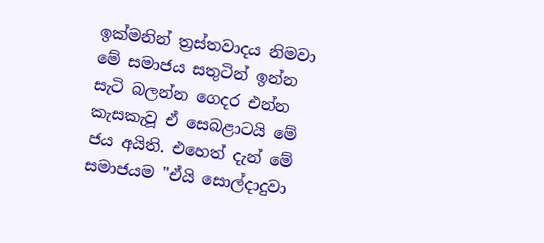ඉක්මනින් ත්‍රස්තවාදය නිමවා මේ සමාජය සතුටින් ඉන්න සැටි බලන්න ගෙදර එන්න කැසකැවූ ඒ සෙබළාටයි මේ ජය අයිති. එහෙත් දැන් මේ සමාජයම "ඒයි සොල්දාදුවා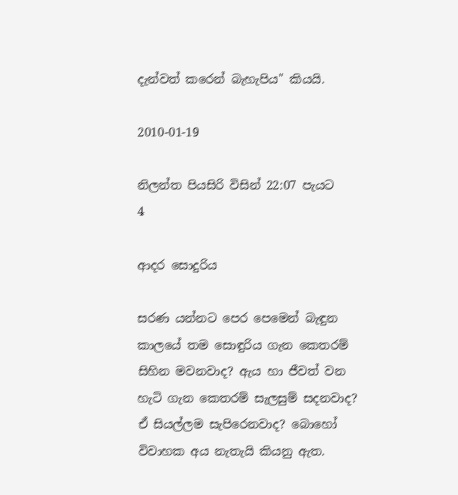දැන්වත් කරෙන් බැහැපිය" කියයි.

2010-01-19

නිලන්ත පියසිරි විසින් 22:07 පැයට
4

ආදර සොදුරිය

සරණ යන්නට පෙර පෙමෙන් බැඳුන කාලයේ තම සොඳුරිය ගැන කෙතරම් සිහින මවනවාද? ඇය හා ජීවත් වන හැටි ගැන කෙතරම් සැලසුම් සදනවාද? ඒ සියල්ලම සැපිරෙනවාද? බොහෝ විවාහක අය නැතැයි කියනු ඇත.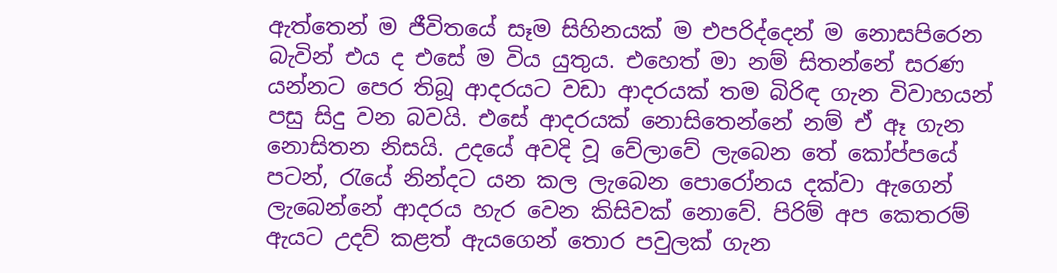ඇත්තෙන් ම ජීවිතයේ සෑම සිහිනයක් ම එපරිද්දෙන් ම නොසපිරෙන බැවින් එය ද එසේ ම විය යුතුය. එහෙත් මා නම් සිතන්නේ සරණ යන්නට පෙර තිබූ ආදරයට වඩා ආදරයක් තම බිරිඳ ගැන විවාහයන් පසු සිදු වන බවයි. එසේ ආදරයක් නොසිතෙන්නේ නම් ඒ ඈ ගැන නොසිතන නිසයි. උදයේ අවදි වූ වේලාවේ ලැබෙන තේ කෝප්පයේ පටන්, රැයේ නින්දට යන කල ලැබෙන පොරෝනය දක්වා ඇගෙන් ලැබෙන්නේ ආදරය හැර වෙන කිසිවක් නොවේ. පිරිම් අප කෙතරම් ඇයට උදව් කළත් ඇයගෙන් තොර පවුලක් ගැන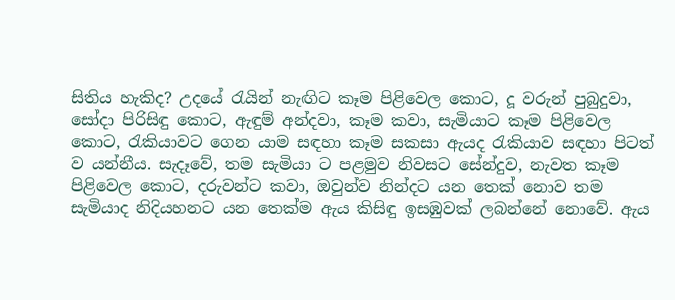සිතිය හැකිද? උදයේ රැයින් නැඟිට කෑම පිළිවෙල කොට, දූ වරුන් පුබුදුවා, සෝදා පිරිසිඳු කොට, ඇඳුම් අන්දවා, කෑම කවා, සැමියාට කෑම පිළිවෙල කොට, රැකියාවට ගෙන යාම සඳහා කෑම සකසා ඇයද රැකියාව සඳහා පිටත් ව යන්නීය. සැදෑවේ, තම සැමියා ට පළමුව නිවසට සේන්දුව, නැවත කෑම පිළිවෙල කොට, දරුවන්ට කවා, ඔවුන්ව නින්දට යන තෙක් නොව තම සැමියාද නිදියහනට යන තෙක්ම ඇය කිසිඳු ඉසඹුවක් ලබන්නේ නොවේ. ඇය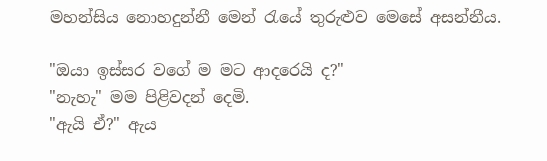මහන්සිය නොහදුන්නී මෙන් රැයේ තුරුළුව මෙසේ අසන්නීය.

"ඔයා ඉස්සර වගේ ම මට ආදරෙයි ද?"
"නැහැ" මම පිළිවදන් දෙමි.
"ඇයි ඒ?" ඇය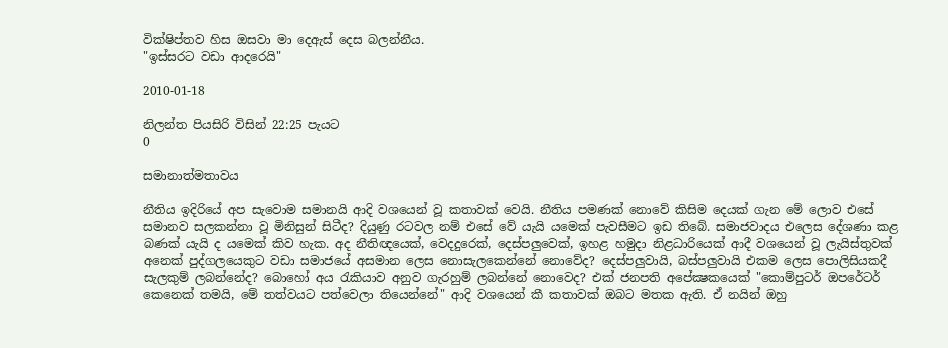වික්ෂිප්තව හිස ඔසවා මා දෙඇස් දෙස බලන්නීය.
"ඉස්සරට වඩා ආදරෙයි"

2010-01-18

නිලන්ත පියසිරි විසින් 22:25 පැයට
0

සමානාත්මතාවය

නීතිය ඉදිරියේ අප සැවොම සමානයි ආදි වශයෙන් වූ කතාවක් වෙයි. නීතිය පමණක් නොවේ කිසිම දෙයක් ගැන මේ ලොව එසේ සමානව සලකන්නා වූ මිනිසුන් සිටීද? දියුණු රටවල නම් එසේ වේ යැයි යමෙක් පැවසීමට ඉඩ තිබේ. සමාජවාදය එලෙස දේශණා කළ බණක් යැයි ද යමෙක් කිව හැක. අද නීතිඥයෙක්, වෙදදුරෙක්, දෙස්පලුවෙක්, ඉහළ හමුදා නිළධාරියෙක් ආදී වශයෙන් වූ ලැයිස්තුවක් අනෙක් පුද්ගලයෙකුට වඩා සමාජයේ අසමාන ලෙස නොසැලකෙන්නේ නොවේද? දෙස්පලුවායි, බස්පලුවායි එකම ලෙස පොලිසියකදී සැලකුම් ලබන්නේද? බොහෝ අය රැකියාව අනුව ගැරහුම් ලබන්නේ නොවෙද? එක් ජනපති අපේක්‍ෂකයෙක් "කොම්පුටර් ඔපරේටර් කෙනෙක් තමයි, මේ තත්වයට පත්වෙලා තියෙන්නේ" ආදි වශයෙන් කී කතාවක් ඔබට මතක ඇති. ඒ නයින් ඔහු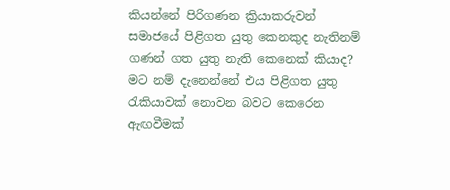කියන්නේ පිරිගණන ක්‍රියාකරුවන් සමාජයේ පිළිගත යුතු කෙනකුද නැතිනම් ගණන් ගත යුතු නැති කෙනෙක් කියාද? මට නම් දැනෙන්නේ එය පිළිගත යුතු රැකියාවක් නොවන බවට කෙරෙන ඇඟවීමක්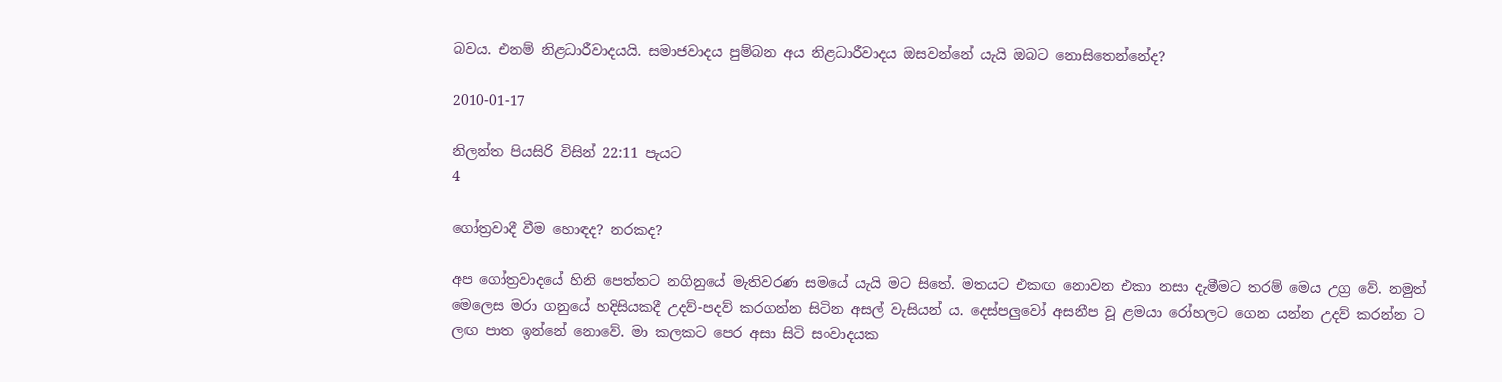බවය. එනම් නිළධාරීවාදයයි. සමාජවාදය පුම්බන අය නිළධාරීවාදය ඔසවන්නේ යැයි ඔබට නොසිතෙන්නේද?

2010-01-17

නිලන්ත පියසිරි විසින් 22:11 පැයට
4

ගෝත්‍රවාදී වීම හොඳද? නරකද?

අප ගෝත්‍රවාදයේ හිනි පෙත්තට නගිනුයේ මැතිවරණ සමයේ යැයි මට සිතේ. මතයට එකඟ නොවන එකා නසා දැමීමට තරම් මෙය උග්‍ර වේ. නමුත් මෙලෙස මරා ගනුයේ හදිසියකදී උදව්-පදව් කරගන්න සිටින අසල් වැසියන් ය. දෙස්පලුවෝ අසනීප වූ ළමයා රෝහලට ගෙන යන්න උදව් කරන්න ට ලඟ පාත ඉන්නේ නොවේ. මා කලකට පෙර අසා සිටි සංවාදයක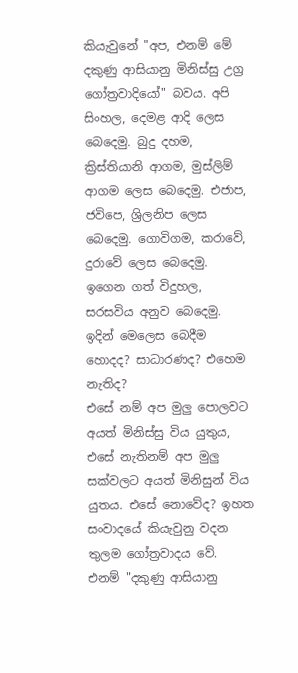කියැවුනේ "අප, එනම් මේ දකුණු ආසියානු මිනිස්සු උග්‍ර ගෝත්‍රවාදියෝ" බවය. අපි සිංහල, දෙමළ ආදි ලෙස බෙදෙමු. බුදු දහම, ක්‍රිස්තියානි ආගම, මුස්ලිම් ආගම ලෙස බෙදෙමු. එජාප, ජවිපෙ, ශ්‍රිලනිප ලෙස බෙදෙමු. ගොවිගම, කරාවේ, දුරාවේ ලෙස බෙදෙමු. ඉගෙන ගත් විදුහල, සරසවිය අනුව බෙදෙමු. ඉදින් මෙලෙස බෙදීම හොදද? සාධාරණද? එහෙම නැතිද?
එසේ නම් අප මුලු පොලවට අයත් මිනිස්සු විය යුතුය, එසේ නැතිනම් අප මුලු සක්වලට අයත් මිනිසුන් විය යුතය. එසේ නොවේද? ඉහත සංවාදයේ කියැවුනු වදන තුලම ගෝත්‍රවාදය වේ. එනම් "දකුණු ආසියානු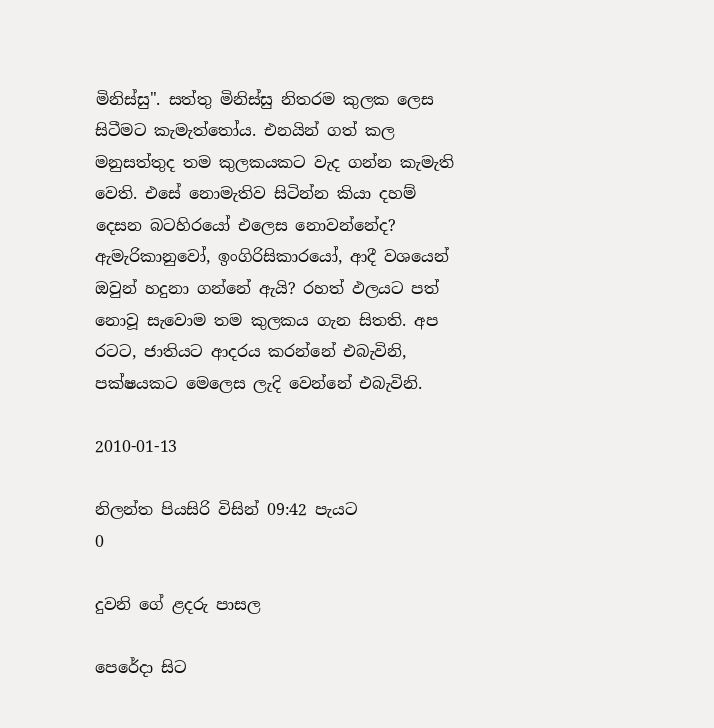මිනිස්සු". සත්තු මිනිස්සු නිතරම කුලක ලෙස සිටීමට කැමැත්තෝය. එනයින් ගත් කල මනුසත්තුද තම කුලකයකට වැද ගන්න කැමැති වෙති. එසේ නොමැතිව සිටින්න කියා දහම් දෙසන බටහිරයෝ එලෙස නොවන්නේද? ඇමැරිකානුවෝ, ඉංගිරිසිකාරයෝ, ආදී වශයෙන් ඔවුන් හදුනා ගන්නේ ඇයි? රහත් ඵලයට පත් නොවූ සැවොම තම කුලකය ගැන සිතති. අප රටට, ජාතියට ආදරය කරන්නේ එබැවිනි, පක්ෂයකට මෙලෙස ලැදි වෙන්නේ එබැවිනි.

2010-01-13

නිලන්ත පියසිරි විසින් 09:42 පැයට
0

දුවනි ගේ ළදරු පාසල

පෙරේදා සිට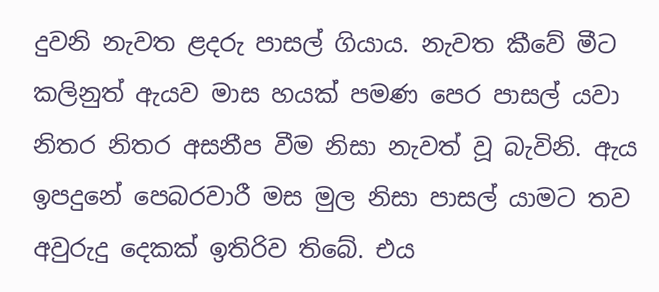දුවනි නැවත ළදරු පාසල් ගියාය. නැවත කීවේ මීට කලිනුත් ඇයව මාස හයක් පමණ පෙර පාසල් යවා නිතර නිතර අසනීප වීම නිසා නැවත් වූ බැවිනි. ඇය ඉපදුනේ පෙබරවාරී මස මුල නිසා පාසල් යාමට තව අවුරුදු දෙකක් ඉතිරිව තිබේ. එය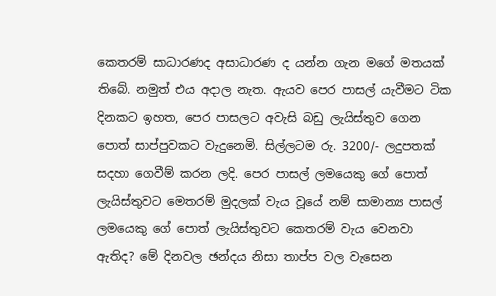කෙතරම් සාධාරණද අසාධාරණ ද යන්න ගැන මගේ මතයක් තිබේ. නමුත් එය අදාල නැත. ඇයව පෙර පාසල් යැවීමට ටික දිනකට ඉහත, පෙර පාසලට අවැසි බඩු ලැයිස්තුව ගෙන පොත් සාප්පුවකට වැදුනෙමි. සිල්ලටම රු. 3200/- ලදුපතක් සදහා ගෙවීම් කරන ලදි. පෙර පාසල් ලමයෙකු ගේ පොත් ලැයිස්තුවට මෙතරම් මුදලක් වැය වූයේ නම් සාමාන්‍ය පාසල් ලමයෙකු ගේ පොත් ලැයිස්තුවට කෙතරම් වැය වෙනවා ඇතිද? මේ දිනවල ඡන්දය නිසා තාප්ප වල වැසෙන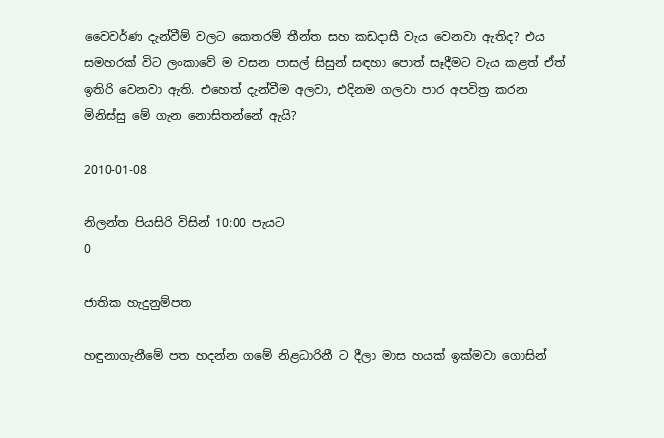වෛවර්ණ දැන්වීම් වලට කෙතරම් තීන්ත සහ කඩදාසී වැය වෙනවා ඇතිද? එය සමහරක් විට ලංකාවේ ම වසන පාසල් සිසුන් සඳහා පොත් සෑදීමට වැය කළත් ඒත් ඉතිරි වෙනවා ඇති. එහෙත් දැන්වීම අලවා, එදිනම ගලවා පාර අපවිත්‍ර කරන මිනිස්සු මේ ගැන නොසිතන්නේ ඇයි?

2010-01-08

නිලන්ත පියසිරි විසින් 10:00 පැයට
0

ජාතික හැදුනුම්පත

හඳුනාගැනීමේ පත හදන්න ගමේ නිළධාරිනී ට දීලා මාස හයක් ඉක්මවා ගොසින්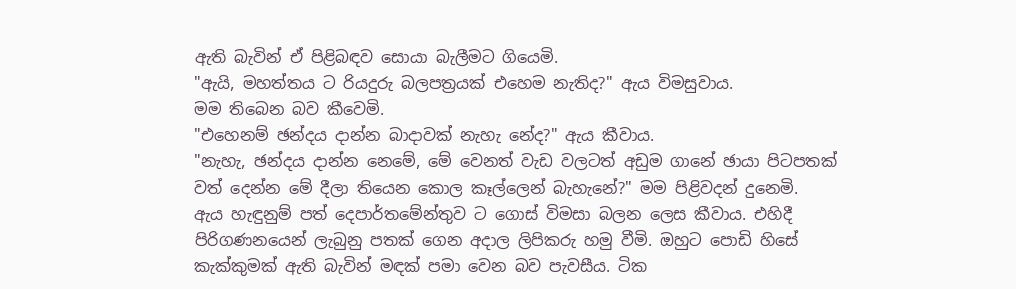ඇති බැවින් ඒ පිළිබඳව සොයා බැලීමට ගියෙමි.
"ඇයි, මහත්තය ට රියදුරු බලපත්‍රයක් එහෙම නැතිද?" ඇය විමසුවාය.
මම තිබෙන බව කීවෙමි.
"එහෙනම් ඡන්දය දාන්න බාදාවක් නැහැ නේද?" ඇය කීවාය.
"නැහැ, ඡන්දය දාන්න නෙමේ, මේ වෙනත් වැඩ වලටත් අඩුම ගානේ ඡායා පිටපතක් වත් දෙන්න මේ දීලා තියෙන කොල කෑල්ලෙන් බැහැනේ?" මම පිළිවදන් දුනෙමි.
ඇය හැඳුනුම් පත් දෙපාර්තමේන්තුව ට ගොස් විමසා බලන ලෙස කීවාය. එහිදී පිරිගණනයෙන් ලැබුනු පතක් ගෙන අදාල ලිපිකරු හමු වීමි. ඔහුට පොඩි හිසේ කැක්කුමක් ඇති බැවින් මඳක් පමා වෙන බව පැවසීය. ටික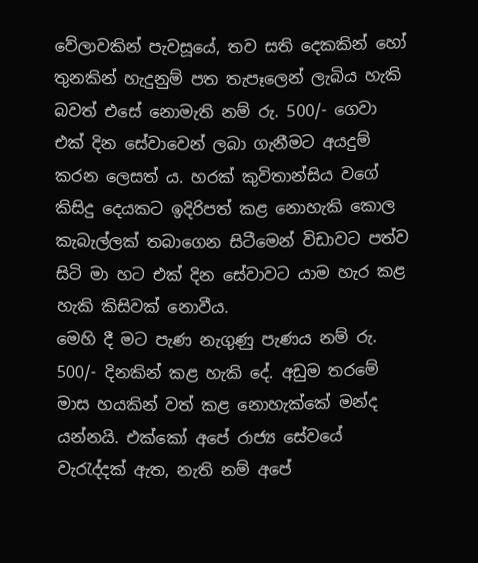වේලාවකින් පැවසූයේ, තව සති දෙකකින් හෝ තුනකින් හැදුනුම් පත තැපෑලෙන් ලැබිය හැකි බවත් එසේ නොමැති නම් රු. 500/- ගෙවා එක් දින සේවාවෙන් ලබා ගැනීමට අයදුම් කරන ලෙසත් ය. හරක් කුවිතාන්සිය වගේ කිසිදු දෙයකට ඉදිරිපත් කළ නොහැකි කොල කැබැල්ලක් තබාගෙන සිටීමෙන් විඩාවට පත්ව සිටි මා හට එක් දින සේවාවට යාම හැර කළ හැකි කිසිවක් නොවීය.
මෙහි දී මට පැණ නැගුණු පැණය නම් රු. 500/- දිනකින් කළ හැකි දේ. අඩුම තරමේ මාස හයකින් වත් කළ නොහැක්කේ මන්ද යන්නයි. එක්කෝ අපේ රාජ්‍ය සේවයේ වැරැද්දක් ඇත, නැති නම් අපේ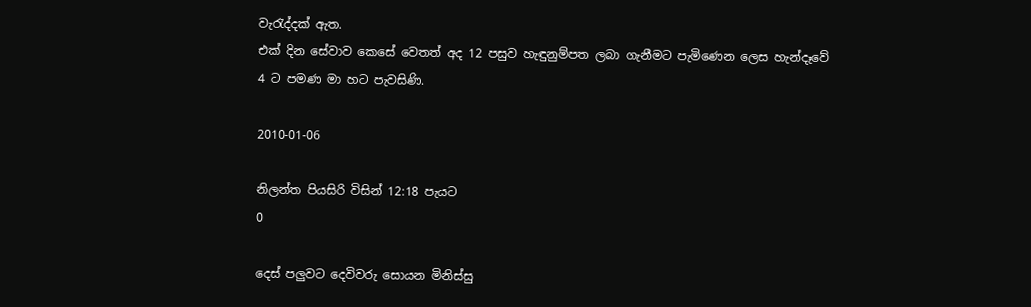වැරැද්දක් ඇත.
එක් දින සේවාව කෙසේ වෙතත් අද 12 පසුව හැඳුනුම්පත ලබා ගැනීමට පැමිණෙන ලෙස හැන්දෑවේ 4 ට පමණ මා හට පැවසිණි.

2010-01-06

නිලන්ත පියසිරි විසින් 12:18 පැයට
0

දෙස් පලුවට දෙවිවරු සොයන මිනිස්සු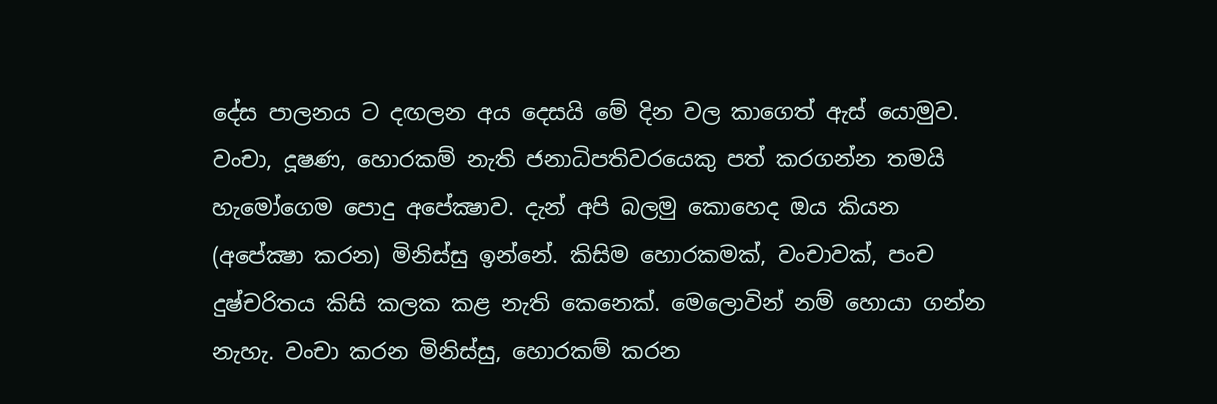දේස පාලනය ට දඟලන අය දෙසයි මේ දින වල කාගෙත් ඇස් යොමුව. වංචා, දූෂණ, හොරකම් නැති ජනාධිපතිවරයෙකු පත් කරගන්න තමයි හැමෝගෙම පොදු අපේක්‍ෂාව. දැන් අපි බලමු කොහෙද ඔය කියන (අපේක්‍ෂා කරන) මිනිස්සු ඉන්නේ. කිසිම හොරකමක්, වංචාවක්, පංච දුෂ්චරිතය කිසි කලක කළ නැති කෙනෙක්. මෙලොවින් නම් හොයා ගන්න නැහැ. වංචා කරන මිනිස්සු, හොරකම් කරන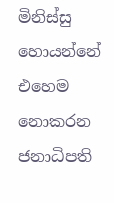මිනිස්සු හොයන්නේ එහෙම නොකරන ජනාධිපති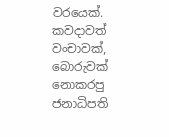වරයෙක්. කවදාවත් වංචාවක්, බොරුවක් නොකරපු ජනාධිපති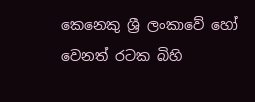කෙනෙකු ශ්‍රී ලංකාවේ හෝ වෙනත් රටක බිහි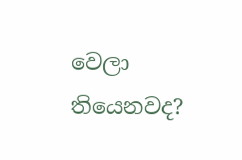වෙලා තියෙනවද?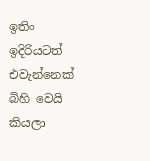ඉතිං ඉදිරියටත් එවැන්නෙක් බිහි වෙයි කියලා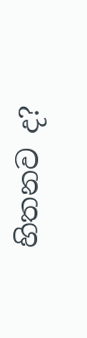හිතනව ද?